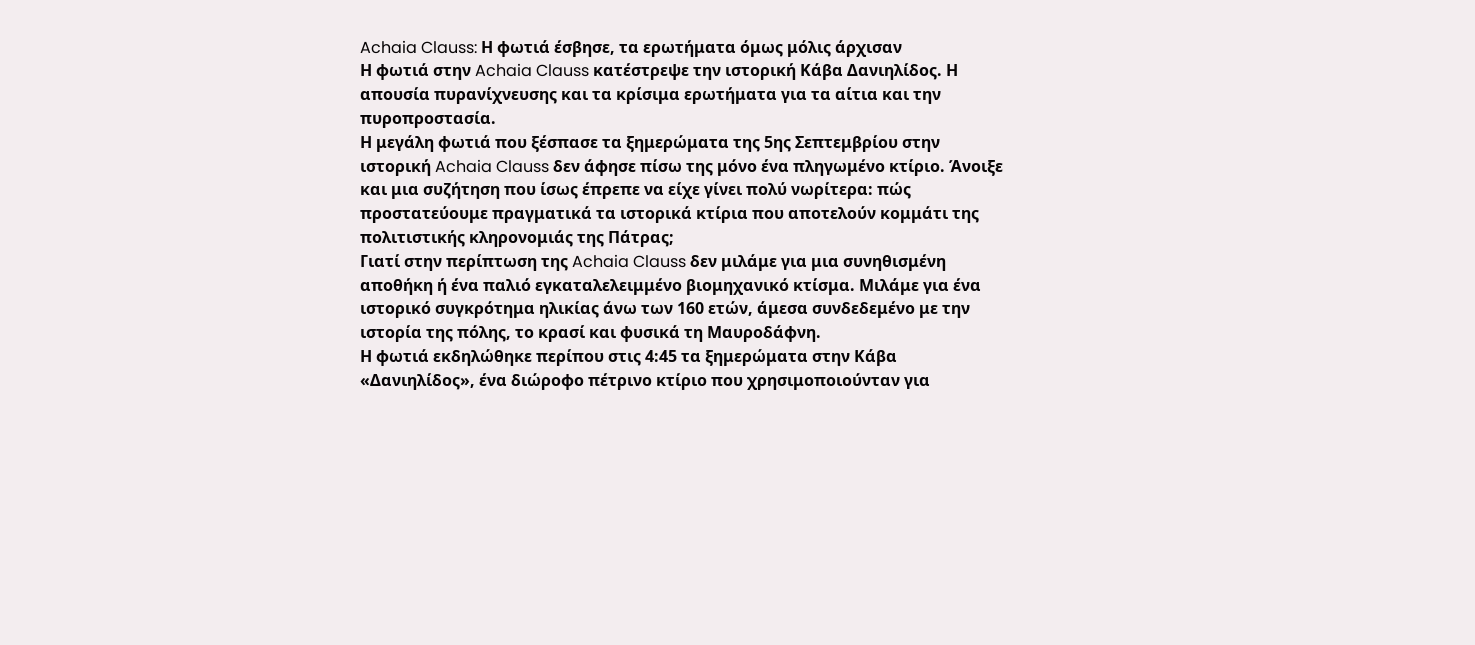Achaia Clauss: Η φωτιά έσβησε, τα ερωτήματα όμως μόλις άρχισαν
Η φωτιά στην Achaia Clauss κατέστρεψε την ιστορική Κάβα Δανιηλίδος. Η απουσία πυρανίχνευσης και τα κρίσιμα ερωτήματα για τα αίτια και την πυροπροστασία.
Η μεγάλη φωτιά που ξέσπασε τα ξημερώματα της 5ης Σεπτεμβρίου στην ιστορική Achaia Clauss δεν άφησε πίσω της μόνο ένα πληγωμένο κτίριο. Άνοιξε και μια συζήτηση που ίσως έπρεπε να είχε γίνει πολύ νωρίτερα: πώς προστατεύουμε πραγματικά τα ιστορικά κτίρια που αποτελούν κομμάτι της πολιτιστικής κληρονομιάς της Πάτρας;
Γιατί στην περίπτωση της Achaia Clauss δεν μιλάμε για μια συνηθισμένη αποθήκη ή ένα παλιό εγκαταλελειμμένο βιομηχανικό κτίσμα. Μιλάμε για ένα ιστορικό συγκρότημα ηλικίας άνω των 160 ετών, άμεσα συνδεδεμένο με την ιστορία της πόλης, το κρασί και φυσικά τη Μαυροδάφνη.
Η φωτιά εκδηλώθηκε περίπου στις 4:45 τα ξημερώματα στην Κάβα «Δανιηλίδος», ένα διώροφο πέτρινο κτίριο που χρησιμοποιούνταν για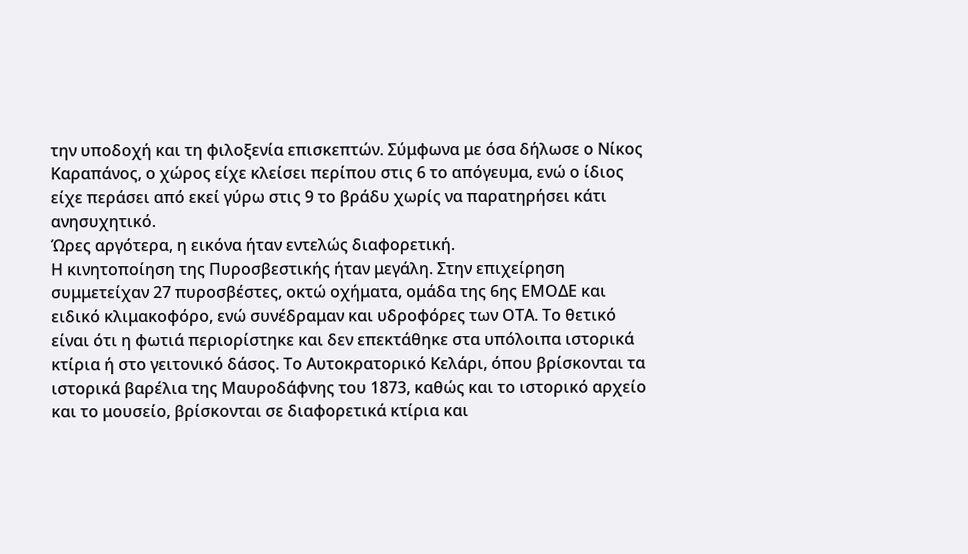την υποδοχή και τη φιλοξενία επισκεπτών. Σύμφωνα με όσα δήλωσε ο Νίκος Καραπάνος, ο χώρος είχε κλείσει περίπου στις 6 το απόγευμα, ενώ ο ίδιος είχε περάσει από εκεί γύρω στις 9 το βράδυ χωρίς να παρατηρήσει κάτι ανησυχητικό.
Ώρες αργότερα, η εικόνα ήταν εντελώς διαφορετική.
Η κινητοποίηση της Πυροσβεστικής ήταν μεγάλη. Στην επιχείρηση συμμετείχαν 27 πυροσβέστες, οκτώ οχήματα, ομάδα της 6ης ΕΜΟΔΕ και ειδικό κλιμακοφόρο, ενώ συνέδραμαν και υδροφόρες των ΟΤΑ. Το θετικό είναι ότι η φωτιά περιορίστηκε και δεν επεκτάθηκε στα υπόλοιπα ιστορικά κτίρια ή στο γειτονικό δάσος. Το Αυτοκρατορικό Κελάρι, όπου βρίσκονται τα ιστορικά βαρέλια της Μαυροδάφνης του 1873, καθώς και το ιστορικό αρχείο και το μουσείο, βρίσκονται σε διαφορετικά κτίρια και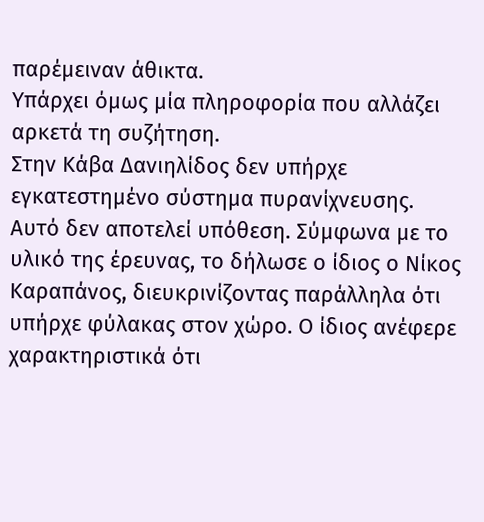παρέμειναν άθικτα.
Υπάρχει όμως μία πληροφορία που αλλάζει αρκετά τη συζήτηση.
Στην Κάβα Δανιηλίδος δεν υπήρχε εγκατεστημένο σύστημα πυρανίχνευσης.
Αυτό δεν αποτελεί υπόθεση. Σύμφωνα με το υλικό της έρευνας, το δήλωσε ο ίδιος ο Νίκος Καραπάνος, διευκρινίζοντας παράλληλα ότι υπήρχε φύλακας στον χώρο. Ο ίδιος ανέφερε χαρακτηριστικά ότι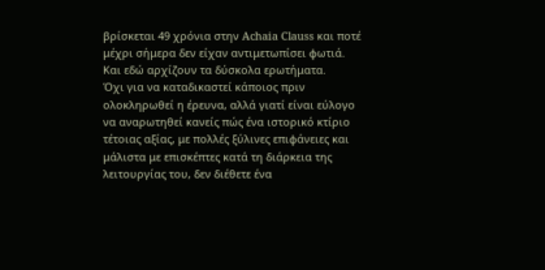βρίσκεται 49 χρόνια στην Achaia Clauss και ποτέ μέχρι σήμερα δεν είχαν αντιμετωπίσει φωτιά.
Και εδώ αρχίζουν τα δύσκολα ερωτήματα.
Όχι για να καταδικαστεί κάποιος πριν ολοκληρωθεί η έρευνα, αλλά γιατί είναι εύλογο να αναρωτηθεί κανείς πώς ένα ιστορικό κτίριο τέτοιας αξίας, με πολλές ξύλινες επιφάνειες και μάλιστα με επισκέπτες κατά τη διάρκεια της λειτουργίας του, δεν διέθετε ένα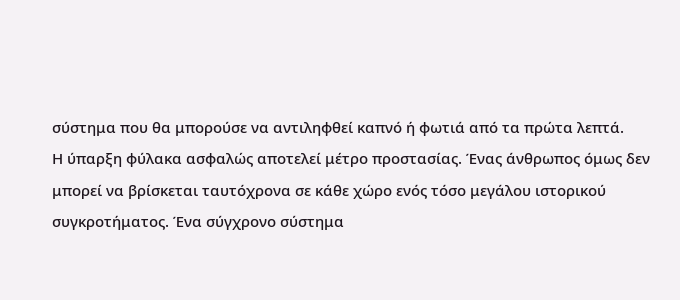σύστημα που θα μπορούσε να αντιληφθεί καπνό ή φωτιά από τα πρώτα λεπτά.
Η ύπαρξη φύλακα ασφαλώς αποτελεί μέτρο προστασίας. Ένας άνθρωπος όμως δεν μπορεί να βρίσκεται ταυτόχρονα σε κάθε χώρο ενός τόσο μεγάλου ιστορικού συγκροτήματος. Ένα σύγχρονο σύστημα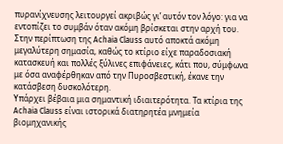πυρανίχνευσης λειτουργεί ακριβώς γι’ αυτόν τον λόγο: για να εντοπίζει το συμβάν όταν ακόμη βρίσκεται στην αρχή του.
Στην περίπτωση της Achaia Clauss αυτό αποκτά ακόμη μεγαλύτερη σημασία, καθώς το κτίριο είχε παραδοσιακή κατασκευή και πολλές ξύλινες επιφάνειες, κάτι που, σύμφωνα με όσα αναφέρθηκαν από την Πυροσβεστική, έκανε την κατάσβεση δυσκολότερη.
Υπάρχει βέβαια μια σημαντική ιδιαιτερότητα. Τα κτίρια της Achaia Clauss είναι ιστορικά διατηρητέα μνημεία βιομηχανικής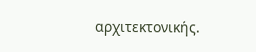αρχιτεκτονικής.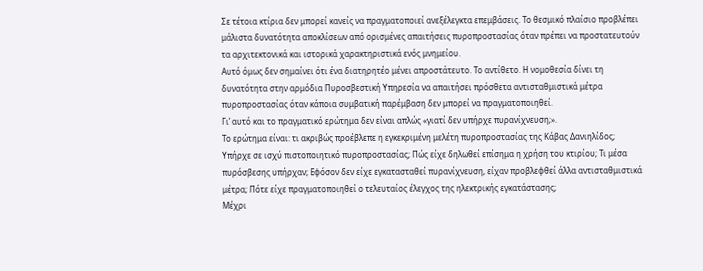Σε τέτοια κτίρια δεν μπορεί κανείς να πραγματοποιεί ανεξέλεγκτα επεμβάσεις. Το θεσμικό πλαίσιο προβλέπει μάλιστα δυνατότητα αποκλίσεων από ορισμένες απαιτήσεις πυροπροστασίας όταν πρέπει να προστατευτούν τα αρχιτεκτονικά και ιστορικά χαρακτηριστικά ενός μνημείου.
Αυτό όμως δεν σημαίνει ότι ένα διατηρητέο μένει απροστάτευτο. Το αντίθετο. Η νομοθεσία δίνει τη δυνατότητα στην αρμόδια Πυροσβεστική Υπηρεσία να απαιτήσει πρόσθετα αντισταθμιστικά μέτρα πυροπροστασίας όταν κάποια συμβατική παρέμβαση δεν μπορεί να πραγματοποιηθεί.
Γι’ αυτό και το πραγματικό ερώτημα δεν είναι απλώς «γιατί δεν υπήρχε πυρανίχνευση;».
Το ερώτημα είναι: τι ακριβώς προέβλεπε η εγκεκριμένη μελέτη πυροπροστασίας της Κάβας Δανιηλίδος;
Υπήρχε σε ισχύ πιστοποιητικό πυροπροστασίας; Πώς είχε δηλωθεί επίσημα η χρήση του κτιρίου; Τι μέσα πυρόσβεσης υπήρχαν; Εφόσον δεν είχε εγκατασταθεί πυρανίχνευση, είχαν προβλεφθεί άλλα αντισταθμιστικά μέτρα; Πότε είχε πραγματοποιηθεί ο τελευταίος έλεγχος της ηλεκτρικής εγκατάστασης;
Μέχρι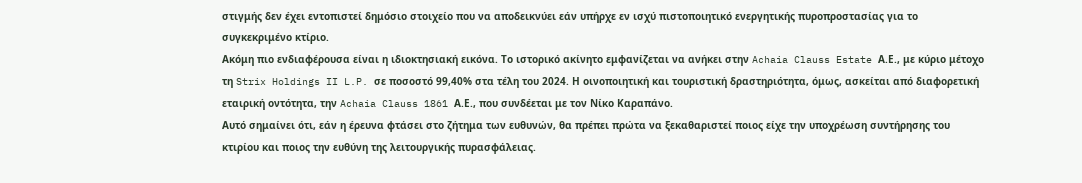στιγμής δεν έχει εντοπιστεί δημόσιο στοιχείο που να αποδεικνύει εάν υπήρχε εν ισχύ πιστοποιητικό ενεργητικής πυροπροστασίας για το συγκεκριμένο κτίριο.
Ακόμη πιο ενδιαφέρουσα είναι η ιδιοκτησιακή εικόνα. Το ιστορικό ακίνητο εμφανίζεται να ανήκει στην Achaia Clauss Estate Α.Ε., με κύριο μέτοχο τη Strix Holdings II L.P. σε ποσοστό 99,40% στα τέλη του 2024. Η οινοποιητική και τουριστική δραστηριότητα, όμως, ασκείται από διαφορετική εταιρική οντότητα, την Achaia Clauss 1861 Α.Ε., που συνδέεται με τον Νίκο Καραπάνο.
Αυτό σημαίνει ότι, εάν η έρευνα φτάσει στο ζήτημα των ευθυνών, θα πρέπει πρώτα να ξεκαθαριστεί ποιος είχε την υποχρέωση συντήρησης του κτιρίου και ποιος την ευθύνη της λειτουργικής πυρασφάλειας.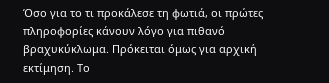Όσο για το τι προκάλεσε τη φωτιά, οι πρώτες πληροφορίες κάνουν λόγο για πιθανό βραχυκύκλωμα. Πρόκειται όμως για αρχική εκτίμηση. Το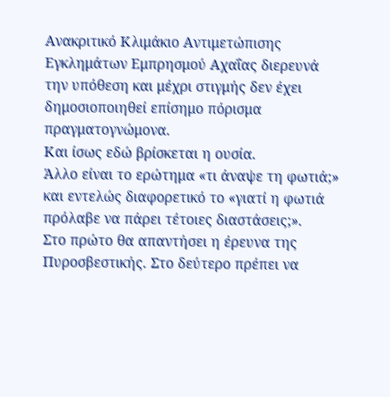Ανακριτικό Κλιμάκιο Αντιμετώπισης Εγκλημάτων Εμπρησμού Αχαΐας διερευνά την υπόθεση και μέχρι στιγμής δεν έχει δημοσιοποιηθεί επίσημο πόρισμα πραγματογνώμονα.
Και ίσως εδώ βρίσκεται η ουσία.
Άλλο είναι το ερώτημα «τι άναψε τη φωτιά;» και εντελώς διαφορετικό το «γιατί η φωτιά πρόλαβε να πάρει τέτοιες διαστάσεις;».
Στο πρώτο θα απαντήσει η έρευνα της Πυροσβεστικής. Στο δεύτερο πρέπει να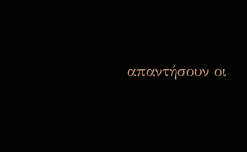απαντήσουν οι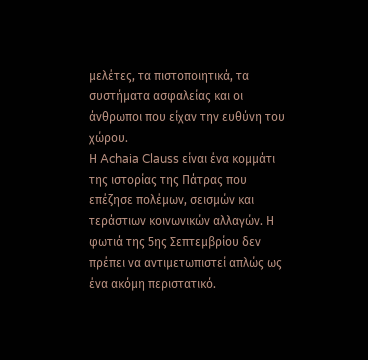μελέτες, τα πιστοποιητικά, τα συστήματα ασφαλείας και οι άνθρωποι που είχαν την ευθύνη του χώρου.
Η Achaia Clauss είναι ένα κομμάτι της ιστορίας της Πάτρας που επέζησε πολέμων, σεισμών και τεράστιων κοινωνικών αλλαγών. Η φωτιά της 5ης Σεπτεμβρίου δεν πρέπει να αντιμετωπιστεί απλώς ως ένα ακόμη περιστατικό.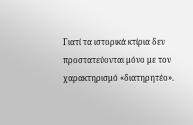Γιατί τα ιστορικά κτίρια δεν προστατεύονται μόνο με τον χαρακτηρισμό «διατηρητέο».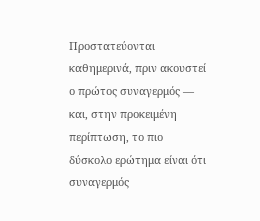Προστατεύονται καθημερινά, πριν ακουστεί ο πρώτος συναγερμός — και, στην προκειμένη περίπτωση, το πιο δύσκολο ερώτημα είναι ότι συναγερμός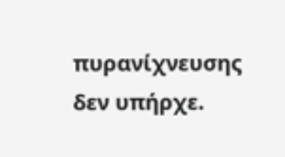πυρανίχνευσης δεν υπήρχε.